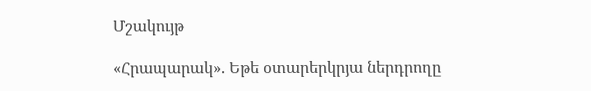Մշակույթ

«Հրապարակ». Եթե օտարերկրյա ներդրողը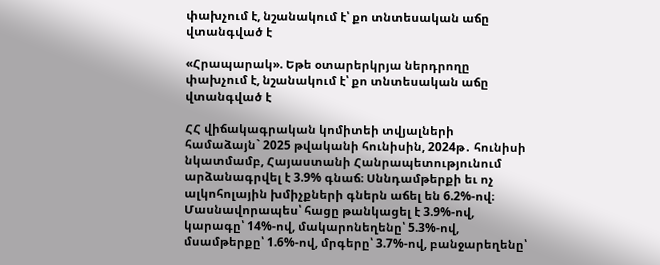փախչում է, նշանակում է՝ քո տնտեսական աճը վտանգված է

«Հրապարակ». Եթե օտարերկրյա ներդրողը փախչում է, նշանակում է՝ քո տնտեսական աճը վտանգված է

ՀՀ վիճակագրական կոմիտեի տվյալների համաձայն` 2025 թվականի հունիսին, 2024թ․ հունիսի նկատմամբ, Հայաստանի Հանրապետությունում արձանագրվել է 3.9% գնաճ։ Սննդամթերքի եւ ոչ ալկոհոլային խմիչքների գներն աճել են 6.2%-ով։ Մասնավորապես՝ հացը թանկացել է 3.9%-ով, կարագը՝ 14%-ով, մակարոնեղենը՝ 5.3%-ով, մսամթերքը՝ 1.6%-ով, մրգերը՝ 3.7%-ով, բանջարեղենը՝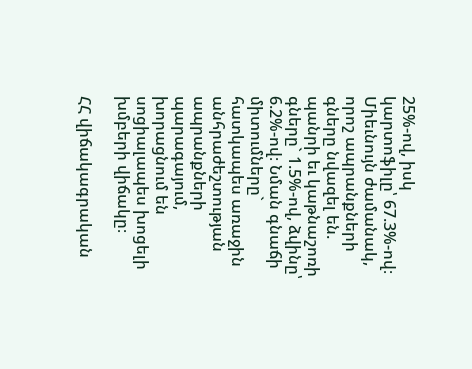25%-ով, իսկ կարտոֆիլը՝ 67.3%-ով։ Միեւնույն ժամանակ, որոշ ապրանքների գները նվազել են. պանրի եւ կաթնաշոռի գները` 1.5%-ով, ձվինը՝ 6.2%-ով։ Նման գնաճի միտումները` հատկապես առաջին անհրաժեշտության ապրանքների պարագայում, խորացնում են սոցիալապես խոցելի խմբերի վիճակը։

ՀՀ վիճակագրական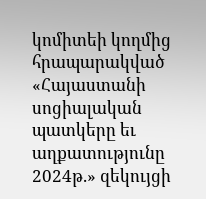կոմիտեի կողմից հրապարակված «Հայաստանի սոցիալական պատկերը եւ աղքատությունը 2024թ.» զեկույցի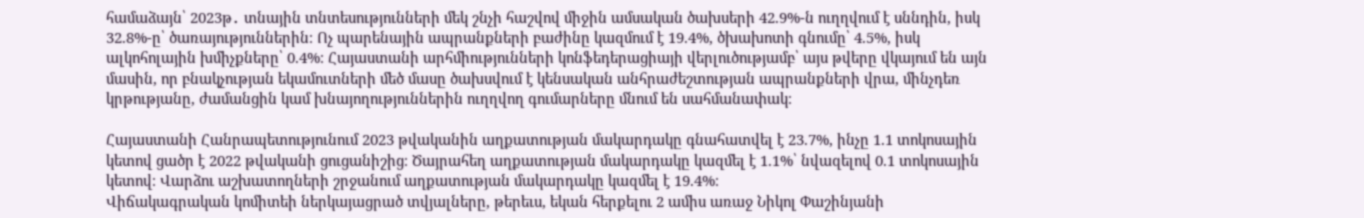համաձայն՝ 2023թ․ տնային տնտեսությունների մեկ շնչի հաշվով միջին ամսական ծախսերի 42.9%-ն ուղղվում է սննդին, իսկ 32.8%-ը՝ ծառայություններին։ Ոչ պարենային ապրանքների բաժինը կազմում է 19.4%, ծխախոտի գնումը՝ 4.5%, իսկ ալկոհոլային խմիչքները՝ 0.4%։ Հայաստանի արհմիությունների կոնֆեդերացիայի վերլուծությամբ՝ այս թվերը վկայում են այն մասին, որ բնակչության եկամուտների մեծ մասը ծախսվում է կենսական անհրաժեշտության ապրանքների վրա, մինչդեռ կրթությանը, ժամանցին կամ խնայողություններին ուղղվող գումարները մնում են սահմանափակ։

Հայաստանի Հանրապետությունում 2023 թվականին աղքատության մակարդակը գնահատվել է 23.7%, ինչը 1.1 տոկոսային կետով ցածր է 2022 թվականի ցուցանիշից։ Ծայրահեղ աղքատության մակարդակը կազմել է 1.1%՝ նվազելով 0.1 տոկոսային կետով։ Վարձու աշխատողների շրջանում աղքատության մակարդակը կազմել է 19.4%։
Վիճակագրական կոմիտեի ներկայացրած տվյալները, թերեւս, եկան հերքելու 2 ամիս առաջ Նիկոլ Փաշինյանի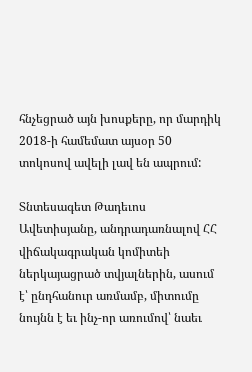հնչեցրած այն խոսքերը, որ մարդիկ 2018-ի համեմատ այսօր 50 տոկոսով ավելի լավ են ապրում:

Տնտեսագետ Թադեւոս Ավետիսյանը, անդրադառնալով ՀՀ վիճակագրական կոմիտեի ներկայացրած տվյալներին, ասում է՝ ընդհանուր առմամբ, միտումը նույնն է եւ ինչ-որ առումով՝ նաեւ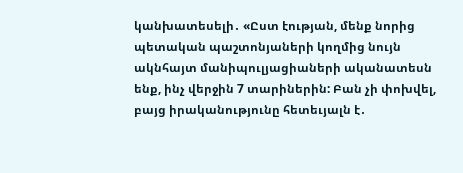կանխատեսելի․ «Ըստ էության, մենք նորից պետական պաշտոնյաների կողմից նույն ակնհայտ մանիպուլյացիաների ականատեսն ենք, ինչ վերջին 7 տարիներին: Բան չի փոխվել, բայց իրականությունը հետեւյալն է․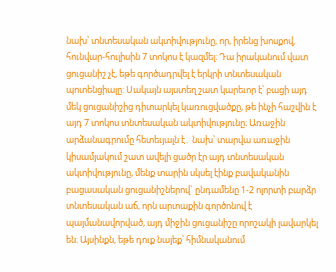նախ՝ տնտեսական ակտիվությունը, որ, իրենց խոսքով, հունվար-հուլիսին 7 տոկոս է կազմել։ Դա իրականում վատ ցուցանիշ չէ, եթե գործադրվել է երկրի տնտեսական պոտենցիալը: Սակայն այստեղ շատ կարեւոր է՝ բացի այդ մեկ ցուցանիշից դիտարկել կառուցվածքը, թե ինչի հաշվին է այդ 7 տոկոս տնտեսական ակտիվությունը։ Առաջին արձանագրումը հետեւյալն է․ նախ՝ տարվա առաջին կիսամյակում շատ ավելի ցածր էր այդ տնտեսական ակտիվությունը, մենք տարին սկսել էինք բավականին բացասական ցուցանիշներով` ընդամենը 1-2 ոլորտի բարձր տնտեսական աճ, որն արտաքին գործոնով է պայմանավորված, այդ միջին ցուցանիշը որոշակի լավարկել են։ Այսինքն, եթե դուք նայեք՝ հիմնականում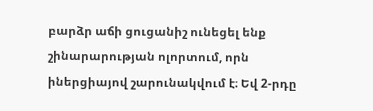բարձր աճի ցուցանիշ ունեցել ենք շինարարության ոլորտում, որն իներցիայով շարունակվում է։ Եվ 2-րդը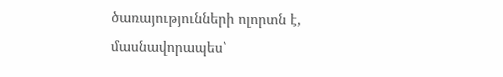ծառայությունների ոլորտն է, մասնավորապես՝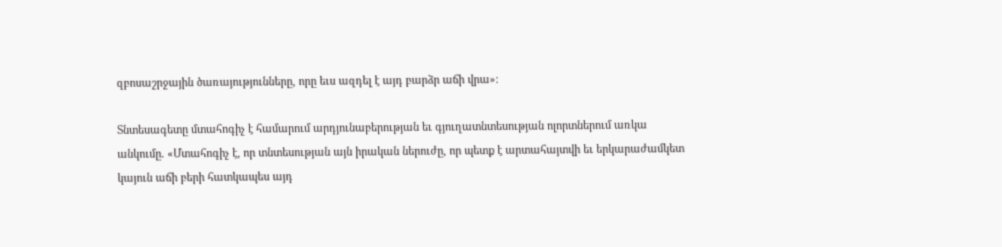զբոսաշրջային ծառայությունները, որը եւս ազդել է այդ բարձր աճի վրա»։

Տնտեսագետը մտահոգիչ է համարում արդյունաբերության եւ գյուղատնտեսության ոլորտներում առկա անկումը. «Մտահոգիչ է, որ տնտեսության այն իրական ներուժը, որ պետք է արտահայտվի եւ երկարաժամկետ կայուն աճի բերի հատկապես այդ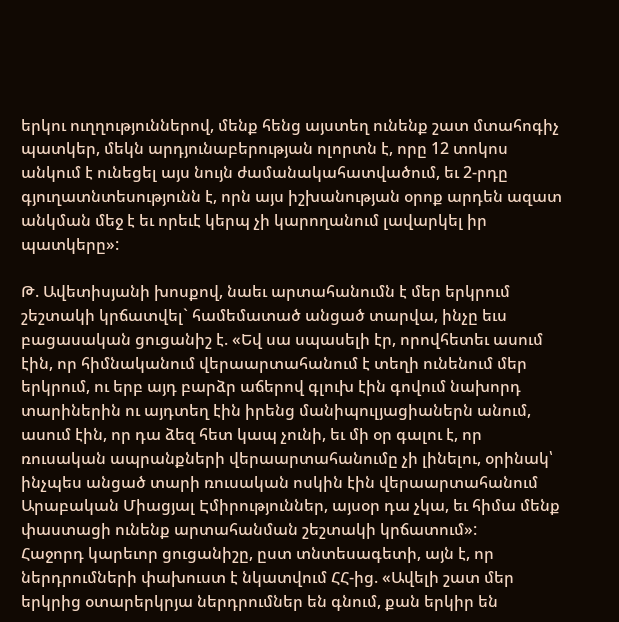երկու ուղղություններով, մենք հենց այստեղ ունենք շատ մտահոգիչ պատկեր, մեկն արդյունաբերության ոլորտն է, որը 12 տոկոս անկում է ունեցել այս նույն ժամանակահատվածում, եւ 2-րդը գյուղատնտեսությունն է, որն այս իշխանության օրոք արդեն ազատ անկման մեջ է եւ որեւէ կերպ չի կարողանում լավարկել իր պատկերը»:

Թ. Ավետիսյանի խոսքով, նաեւ արտահանումն է մեր երկրում շեշտակի կրճատվել` համեմատած անցած տարվա, ինչը եւս բացասական ցուցանիշ է. «Եվ սա սպասելի էր, որովհետեւ ասում էին, որ հիմնականում վերաարտահանում է տեղի ունենում մեր երկրում, ու երբ այդ բարձր աճերով գլուխ էին գովում նախորդ տարիներին ու այդտեղ էին իրենց մանիպուլյացիաներն անում, ասում էին, որ դա ձեզ հետ կապ չունի, եւ մի օր գալու է, որ ռուսական ապրանքների վերաարտահանումը չի լինելու, օրինակ՝ ինչպես անցած տարի ռուսական ոսկին էին վերաարտահանում Արաբական Միացյալ Էմիրություններ, այսօր դա չկա, եւ հիմա մենք փաստացի ունենք արտահանման շեշտակի կրճատում»:
Հաջորդ կարեւոր ցուցանիշը, ըստ տնտեսագետի, այն է, որ ներդրումների փախուստ է նկատվում ՀՀ-ից. «Ավելի շատ մեր երկրից օտարերկրյա ներդրումներ են գնում, քան երկիր են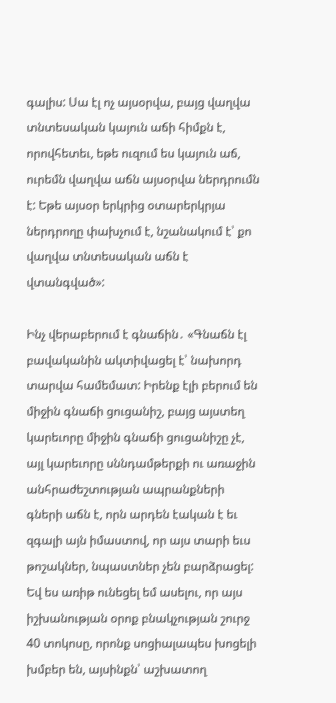գալիս: Սա էլ ոչ այսօրվա, բայց վաղվա տնտեսական կայուն աճի հիմքն է, որովհետեւ, եթե ուզում ես կայուն աճ, ուրեմն վաղվա աճն այսօրվա ներդրումն է: Եթե այսօր երկրից օտարերկրյա ներդրողը փախչում է, նշանակում է՝ քո վաղվա տնտեսական աճն է վտանգված»:

Ինչ վերաբերում է գնաճին․ «Գնաճն էլ բավականին ակտիվացել է՝ նախորդ տարվա համեմատ: Իրենք էլի բերում են միջին գնաճի ցուցանիշ, բայց այստեղ կարեւորը միջին գնաճի ցուցանիշը չէ, այլ կարեւորը սննդամթերքի ու առաջին անհրաժեշտության ապրանքների գների աճն է, որն արդեն էական է եւ զգալի այն իմաստով, որ այս տարի եւս թոշակներ, նպաստներ չեն բարձրացել: Եվ ես առիթ ունեցել եմ ասելու, որ այս իշխանության օրոք բնակչության շուրջ 40 տոկոսը, որոնք սոցիալապես խոցելի խմբեր են, այսինքն՝ աշխատող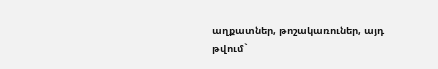աղքատներ, թոշակառուներ, այդ թվում`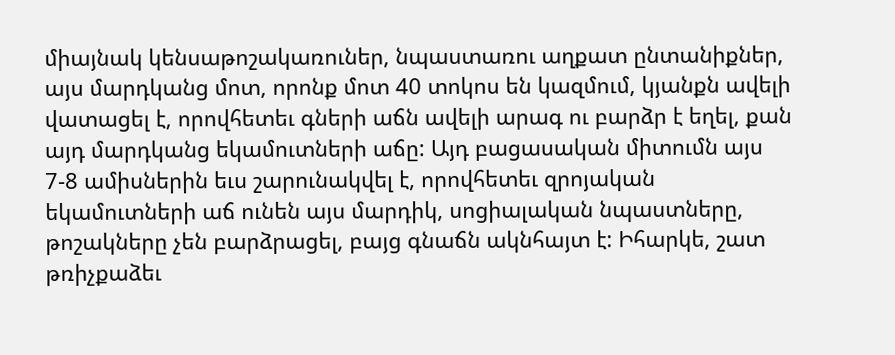միայնակ կենսաթոշակառուներ, նպաստառու աղքատ ընտանիքներ, այս մարդկանց մոտ, որոնք մոտ 40 տոկոս են կազմում, կյանքն ավելի վատացել է, որովհետեւ գների աճն ավելի արագ ու բարձր է եղել, քան այդ մարդկանց եկամուտների աճը: Այդ բացասական միտումն այս 7-8 ամիսներին եւս շարունակվել է, որովհետեւ զրոյական եկամուտների աճ ունեն այս մարդիկ, սոցիալական նպաստները, թոշակները չեն բարձրացել, բայց գնաճն ակնհայտ է: Իհարկե, շատ թռիչքաձեւ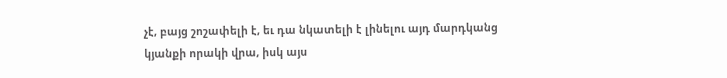չէ, բայց շոշափելի է, եւ դա նկատելի է լինելու այդ մարդկանց կյանքի որակի վրա, իսկ այս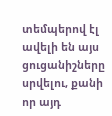տեմպերով էլ ավելի են այս ցուցանիշները սրվելու, քանի որ այդ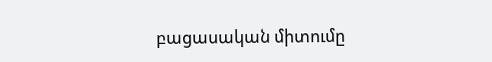բացասական միտումը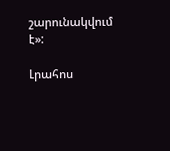շարունակվում է»:

Լրահոս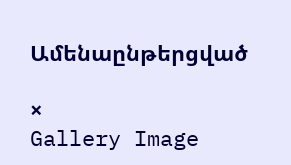Ամենաընթերցված

×
Gallery Image